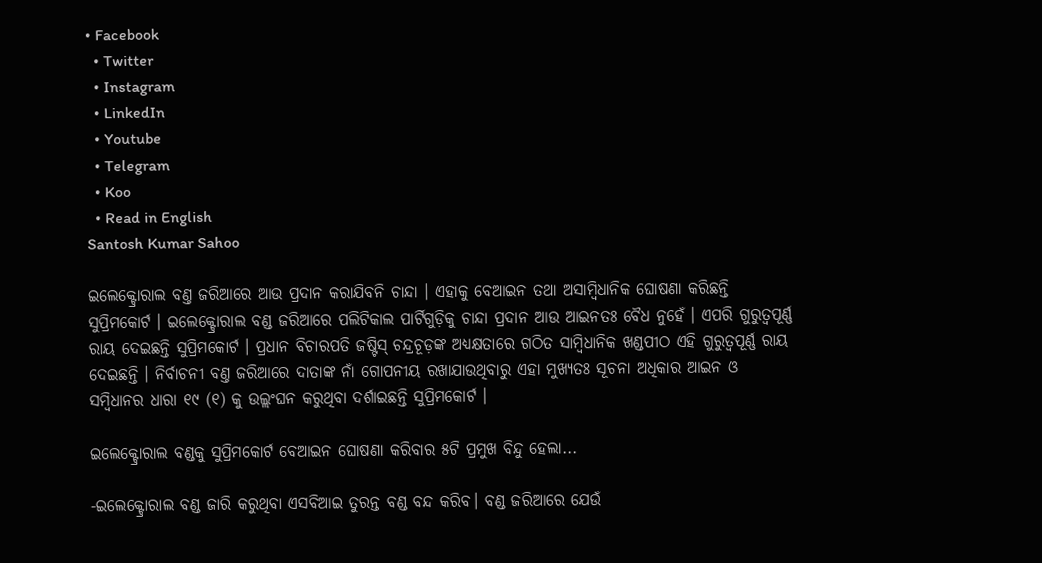• Facebook
  • Twitter
  • Instagram
  • LinkedIn
  • Youtube
  • Telegram
  • Koo
  • Read in English
Santosh Kumar Sahoo

ଇଲେକ୍ଟ୍ରୋରାଲ ବଣ୍ତ ଜରିଆରେ ଆଉ ପ୍ରଦାନ କରାଯିବନି ଚାନ୍ଦା । ଏହାକୁ ବେଆଇନ ତଥା ଅସାମ୍ବିଧାନିକ ଘୋଷଣା କରିଛନ୍ତି ସୁପ୍ରିମକୋର୍ଟ । ଇଲେକ୍ଟ୍ରୋରାଲ ବଣ୍ଡ ଜରିଆରେ ପଲିଟିକାଲ ପାର୍ଟିଗୁଡ଼ିକୁ ଚାନ୍ଦା ପ୍ରଦାନ ଆଉ ଆଇନତଃ ବୈଧ ନୁହେଁ । ଏପରି ଗୁରୁତ୍ୱପୂର୍ଣ୍ଣ ରାୟ ଦେଇଛନ୍ତି ସୁପ୍ରିମକୋର୍ଟ । ପ୍ରଧାନ ବିଚାରପତି ଜଷ୍ଟିସ୍ ଚନ୍ଦ୍ରଚୂଡ଼ଙ୍କ ଅଧ୍ୟକ୍ଷତାରେ ଗଠିତ ସାମ୍ବିଧାନିକ ଖଣ୍ଡପୀଠ ଏହି ଗୁରୁତ୍ୱପୂର୍ଣ୍ଣ ରାୟ ଦେଇଛନ୍ତି । ନିର୍ବାଚନୀ ବଣ୍ତ ଜରିଆରେ ଦାତାଙ୍କ ନାଁ ଗୋପନୀୟ ରଖାଯାଉଥିବାରୁ ଏହା ମୁଖ୍ୟତଃ ସୂଚନା ଅଧିକାର ଆଇନ ଓ ସମ୍ବିଧାନର ଧାରା ୧୯ (୧) କୁ ଉଲ୍ଲଂଘନ କରୁଥିବା ଦର୍ଶାଇଛନ୍ତି ସୁପ୍ରିମକୋର୍ଟ ।

ଇଲେକ୍ଟ୍ରୋରାଲ ବଣ୍ଡକୁ ସୁପ୍ରିମକୋର୍ଟ ବେଆଇନ ଘୋଷଣା କରିବାର ୫ଟି ପ୍ରମୁଖ ବିନ୍ଦୁ ହେଲା...

-ଇଲେକ୍ଟ୍ରୋରାଲ ବଣ୍ଡ ଜାରି କରୁଥିବା ଏସବିଆଇ ତୁରନ୍ତ ବଣ୍ଡ ବନ୍ଦ କରିବ। ବଣ୍ଡ ଜରିଆରେ ଯେଉଁ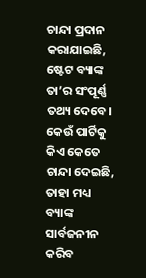ଚାନ୍ଦା ପ୍ରଦାନ କରାଯାଇଛି, ଷ୍ଟେଟ ବ୍ୟାଙ୍କ ତା’ର ସଂପୂର୍ଣ୍ଣ ତଥ୍ୟ ଦେବେ। କେଉଁ ପାର୍ଟିକୁ କିଏ କେତେ ଚାନ୍ଦା ଦେଇଛି, ତାହା ମଧ୍ୟ ବ୍ୟାଙ୍କ ସାର୍ବଜନୀନ କରିବ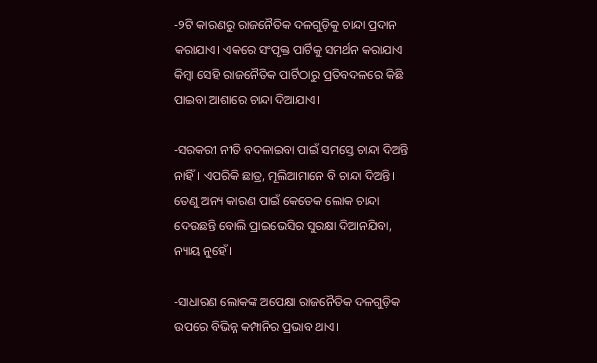-୨ଟି କାରଣରୁ ରାଜନୈତିକ ଦଳଗୁଡ଼ିକୁ ଚାନ୍ଦା ପ୍ରଦାନ କରାଯାଏ। ଏକରେ ସଂପୃକ୍ତ ପାର୍ଟିକୁ ସମର୍ଥନ କରାଯାଏ କିମ୍ବା ସେହି ରାଜନୈତିକ ପାର୍ଟିଠାରୁ ପ୍ରତିବଦଳରେ କିଛି ପାଇବା ଆଶାରେ ଚାନ୍ଦା ଦିଆଯାଏ।

-ସରକରୀ ନୀତି ବଦଳାଇବା ପାଇଁ ସମସ୍ତେ ଚାନ୍ଦା ଦିଅନ୍ତି ନାହିଁ। ଏପରିକି ଛାତ୍ର, ମୂଲିଆମାନେ ବି ଚାନ୍ଦା ଦିଅନ୍ତି। ତେଣୁ ଅନ୍ୟ କାରଣ ପାଇଁ କେତେକ ଲୋକ ଚାନ୍ଦା ଦେଉଛନ୍ତି ବୋଲି ପ୍ରାଇଭେସିର ସୁରକ୍ଷା ଦିଆନଯିବା, ନ୍ୟାୟ ନୁହେଁ।

-ସାଧାରଣ ଲୋକଙ୍କ ଅପେକ୍ଷା ରାଜନୈତିକ ଦଳଗୁଡ଼ିକ ଉପରେ ବିଭିନ୍ନ କମ୍ପାନିର ପ୍ରଭାବ ଥାଏ।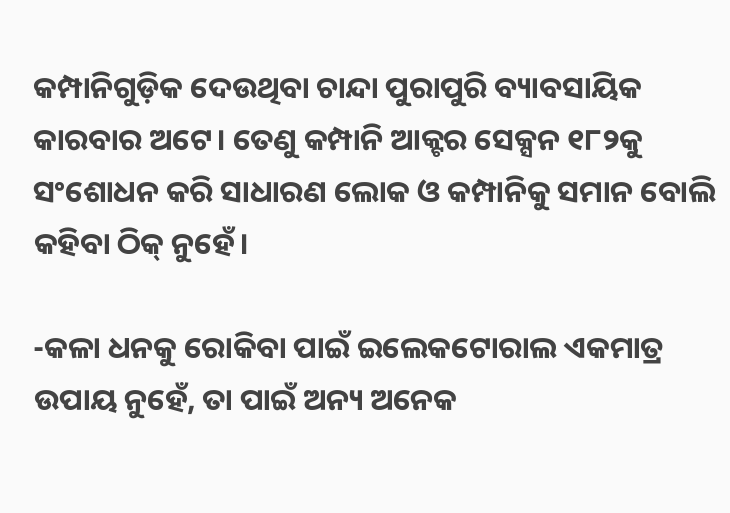କମ୍ପାନିଗୁଡ଼ିକ ଦେଉଥିବା ଚାନ୍ଦା ପୁରାପୁରି ବ୍ୟାବସାୟିକ କାରବାର ଅଟେ। ତେଣୁ କମ୍ପାନି ଆକ୍ଟର ସେକ୍ସନ ୧୮୨କୁ ସଂଶୋଧନ କରି ସାଧାରଣ ଲୋକ ଓ କମ୍ପାନିକୁ ସମାନ ବୋଲି କହିବା ଠିକ୍ ନୁହେଁ।

-କଳା ଧନକୁ ରୋକିବା ପାଇଁ ଇଲେକଟୋରାଲ ଏକମାତ୍ର ଉପାୟ ନୁହେଁ, ତା ପାଇଁ ଅନ୍ୟ ଅନେକ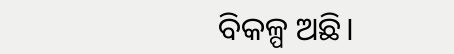ବିକଳ୍ପ ଅଛି।